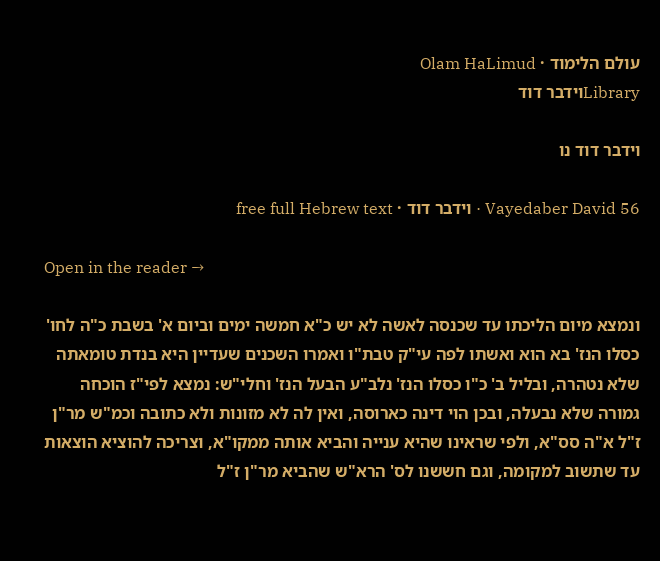עולם הלימוד · Olam HaLimud
Libraryוידבר דוד

וידבר דוד נו

Vayedaber David 56 · וידבר דוד · free full Hebrew text

Open in the reader →

ונמצא מיום הליכתו עד שכנסה לאשה לא יש כ"א חמשה ימים וביום א' בשבת כ"ה לחו' כסלו הנז' בא הוא ואשתו לפה עי"ק טבת"ו ואמרו השכנים שעדיין היא בנדת טומאתה שלא נטהרה, ובליל ב' כ"ו כסלו הנז' נלב"ע הבעל הנז' וחלי"ש: נמצא לפי"ז הוכחה גמורה שלא נבעלה, ובכן הוי דינה כארוסה, ואין לה לא מזונות ולא כתובה וכמ"ש מר"ן ז"ל א"ה סס"א, ולפי שראינו שהיא ענייה והביא אותה ממקו"א, וצריכה להוציא הוצאות עד שתשוב למקומה, וגם חששנו לס' הרא"ש שהביא מר"ן ז"ל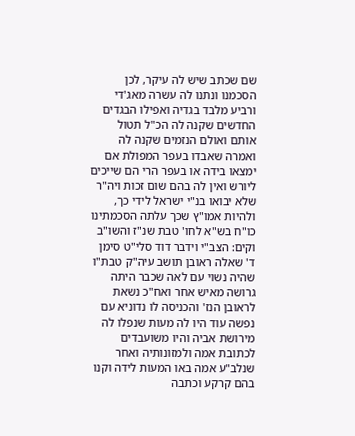שם שכתב שיש לה עיקר, לכן הסכמנו ונתנו לה עשרה מאג'די ורביע מלבד בגדיה ואפילו הבגדים החדשים שקנה לה הכ"ל תטול אותם ואולם הנזמים שקנה לה ואמרה שאבדו בעפר המפולת אם ימצאו בידה או בעפר הרי הם שייכים ליורש ואין לה בהם שום זכות ויה"ר שלא יבואו בנ"י ישראל לידי כך, ולהיות אמו"ץ שכך עלתה הסכמתינו כו"ח בש"א לחו' טבת שנ"ז והשו"ב וקים: הצב"י וידבר דוד סלי"ט סימן ד' שאלה ראובן תושב עיה"ק טבת"ו שהיה נשוי עם לאה שכבר היתה גרושה מאיש אחר ואח"כ נשאת לראובן הנז' והכניסה לו נדוניא עם נפשה עוד היו לה מעות שנפלו לה מירושת אביה והיו משועבדים לכתובת אמה ולמזונותיה ואחר שנלב"ע אמה באו המעות לידה וקנו בהם קרקע וכתבה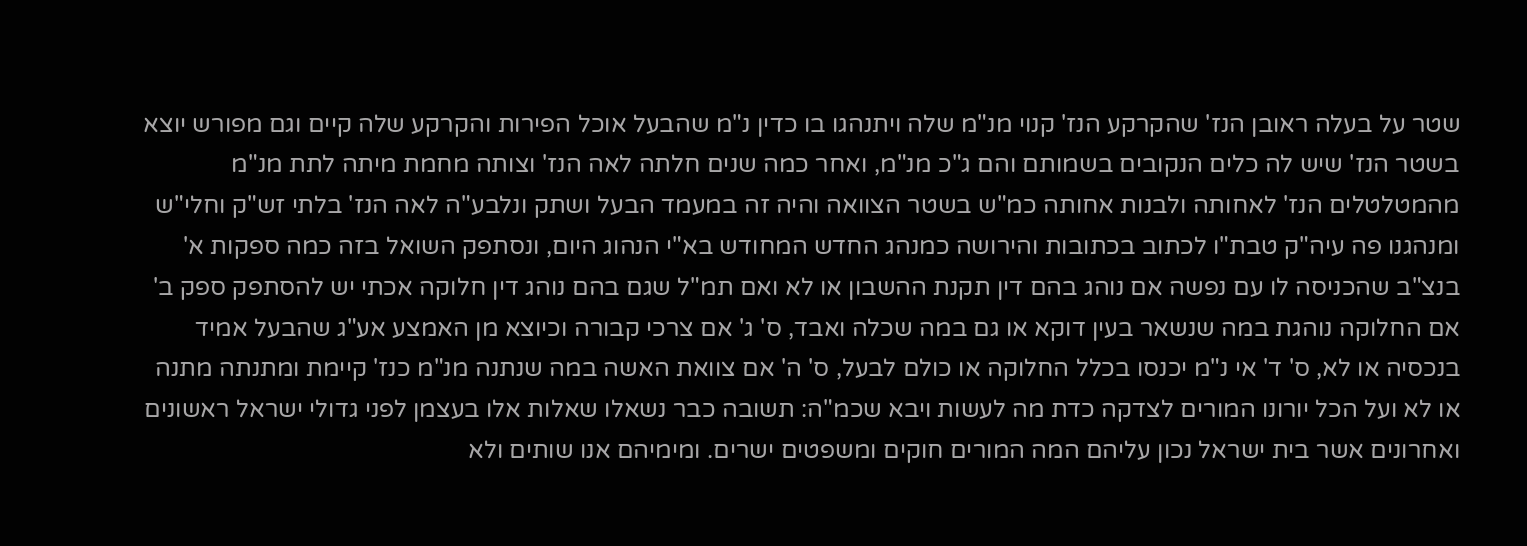שטר על בעלה ראובן הנז' שהקרקע הנז' קנוי מנ"מ שלה ויתנהגו בו כדין נ"מ שהבעל אוכל הפירות והקרקע שלה קיים וגם מפורש יוצא בשטר הנז' שיש לה כלים הנקובים בשמותם והם ג"כ מנ"מ, ואחר כמה שנים חלתה לאה הנז' וצותה מחמת מיתה לתת מנ"מ מהמטלטלים הנז' לאחותה ולבנות אחותה כמ"ש בשטר הצוואה והיה זה במעמד הבעל ושתק ונלבע"ה לאה הנז' בלתי זש"ק וחלי"ש ומנהגנו פה עיה"ק טבת"ו לכתוב בכתובות והירושה כמנהג החדש המחודש בא"י הנהוג היום, ונסתפק השואל בזה כמה ספקות א' בנצ"ב שהכניסה לו עם נפשה אם נוהג בהם דין תקנת ההשבון או לא ואם תמ"ל שגם בהם נוהג דין חלוקה אכתי יש להסתפק ספק ב' אם החלוקה נוהגת במה שנשאר בעין דוקא או גם במה שכלה ואבד, ס' ג' אם צרכי קבורה וכיוצא מן האמצע אע"ג שהבעל אמיד בנכסיה או לא, ס' ד' אי נ"מ יכנסו בכלל החלוקה או כולם לבעל, ס' ה' אם צוואת האשה במה שנתנה מנ"מ כנז' קיימת ומתנתה מתנה או לא ועל הכל יורונו המורים לצדקה כדת מה לעשות ויבא שכמ"ה: תשובה כבר נשאלו שאלות אלו בעצמן לפני גדולי ישראל ראשונים ואחרונים אשר בית ישראל נכון עליהם המה המורים חוקים ומשפטים ישרים. ומימיהם אנו שותים ולא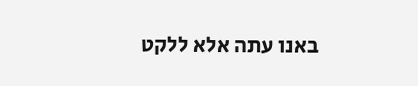באנו עתה אלא ללקט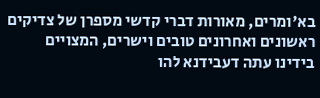בא'ומרים, מאורות דברי קדשי מספרן של צדיקים ראשונים ואחרונים טובים וישרים, המצויים בידינו עתה דעבידנא להו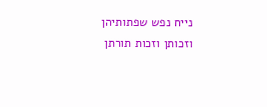נייח נפש שפתותיהן וזכותן וזכות תורתן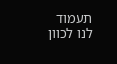תעמוד לנו לכוון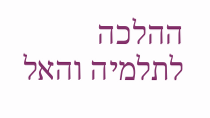ההלכה לתלמיה והאל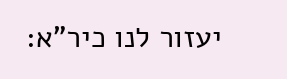יעזור לנו כיר"א: